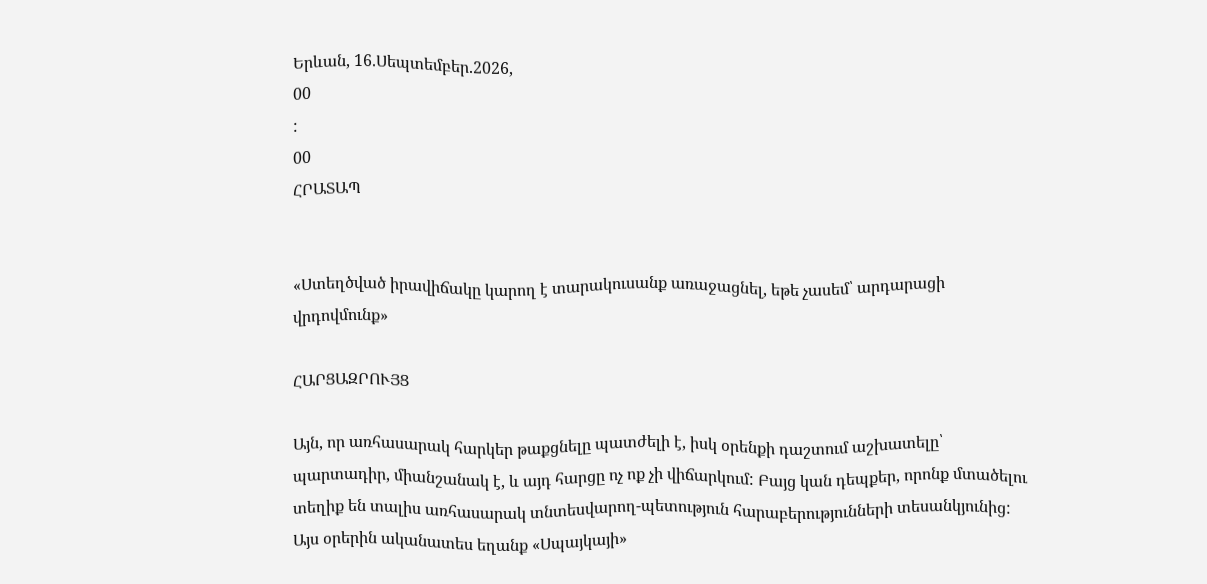Երևան, 16.Սեպտեմբեր.2026,
00
:
00
ՀՐԱՏԱՊ


«Ստեղծված իրավիճակը կարող է տարակուսանք առաջացնել, եթե չասեմ՝ արդարացի վրդովմունք»

ՀԱՐՑԱԶՐՈՒՅՑ

Այն, որ առհասարակ հարկեր թաքցնելը պատժելի է, իսկ օրենքի դաշտում աշխատելը՝ պարտադիր, միանշանակ է, և այդ հարցը ոչ ոք չի վիճարկում: Բայց կան դեպքեր, որոնք մտածելու տեղիք են տալիս առհասարակ տնտեսվարող-պետություն հարաբերությունների տեսանկյունից: Այս օրերին ականատես եղանք «Սպայկայի»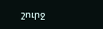շուրջ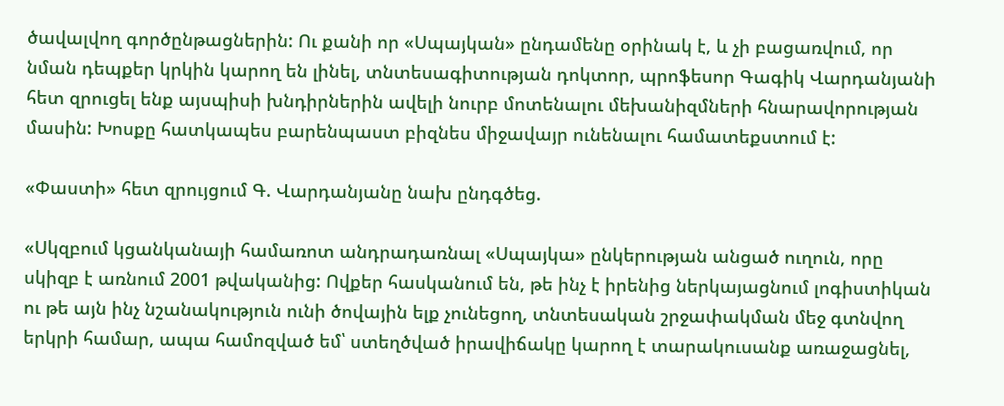ծավալվող գործընթացներին: Ու քանի որ «Սպայկան» ընդամենը օրինակ է, և չի բացառվում, որ նման դեպքեր կրկին կարող են լինել, տնտեսագիտության դոկտոր, պրոֆեսոր Գագիկ Վարդանյանի հետ զրուցել ենք այսպիսի խնդիրներին ավելի նուրբ մոտենալու մեխանիզմների հնարավորության մասին: Խոսքը հատկապես բարենպաստ բիզնես միջավայր ունենալու համատեքստում է:

«Փաստի» հետ զրույցում Գ. Վարդանյանը նախ ընդգծեց.

«Սկզբում կցանկանայի համառոտ անդրադառնալ «Սպայկա» ընկերության անցած ուղուն, որը սկիզբ է առնում 2001 թվականից: Ովքեր հասկանում են, թե ինչ է իրենից ներկայացնում լոգիստիկան ու թե այն ինչ նշանակություն ունի ծովային ելք չունեցող, տնտեսական շրջափակման մեջ գտնվող երկրի համար, ապա համոզված եմ՝ ստեղծված իրավիճակը կարող է տարակուսանք առաջացնել,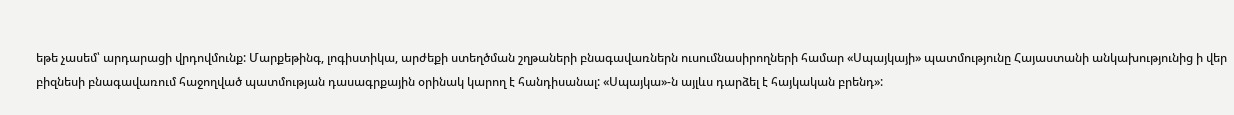եթե չասեմ՝ արդարացի վրդովմունք: Մարքեթինգ, լոգիստիկա, արժեքի ստեղծման շղթաների բնագավառներն ուսումնասիրողների համար «Սպայկայի» պատմությունը Հայաստանի անկախությունից ի վեր բիզնեսի բնագավառում հաջողված պատմության դասագրքային օրինակ կարող է հանդիսանալ: «Սպայկա»-ն այլևս դարձել է հայկական բրենդ»: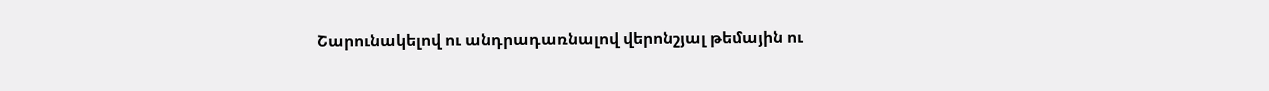Շարունակելով ու անդրադառնալով վերոնշյալ թեմային ու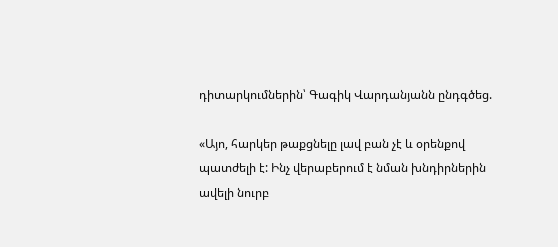դիտարկումներին՝ Գագիկ Վարդանյանն ընդգծեց.

«Այո, հարկեր թաքցնելը լավ բան չէ և օրենքով պատժելի է: Ինչ վերաբերում է նման խնդիրներին ավելի նուրբ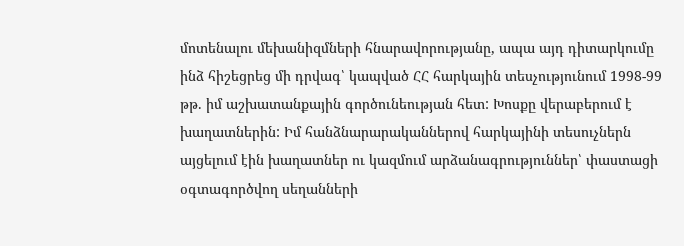մոտենալու մեխանիզմների հնարավորությանը, ապա այդ դիտարկումը ինձ հիշեցրեց մի դրվագ՝ կապված ՀՀ հարկային տեսչությունում 1998-99 թթ. իմ աշխատանքային գործունեության հետ: Խոսքը վերաբերում է խաղատներին: Իմ հանձնարարականներով հարկայինի տեսուչներն այցելում էին խաղատներ ու կազմում արձանագրություններ՝ փաստացի օգտագործվող սեղանների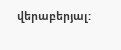վերաբերյալ: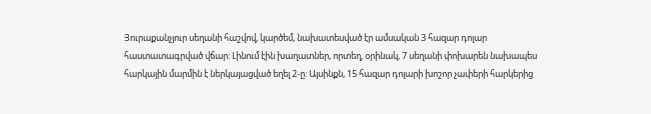Յուրաքանչյուր սեղանի հաշվով, կարծեմ, նախատեսված էր ամսական 3 հազար դոլար հաստատագրված վճար: Լինում էին խաղատներ, որտեղ, օրինակ, 7 սեղանի փոխարեն նախապես հարկային մարմին է ներկայացված եղել 2-ը: Այսինքն, 15 հազար դոլարի խոշոր չափերի հարկերից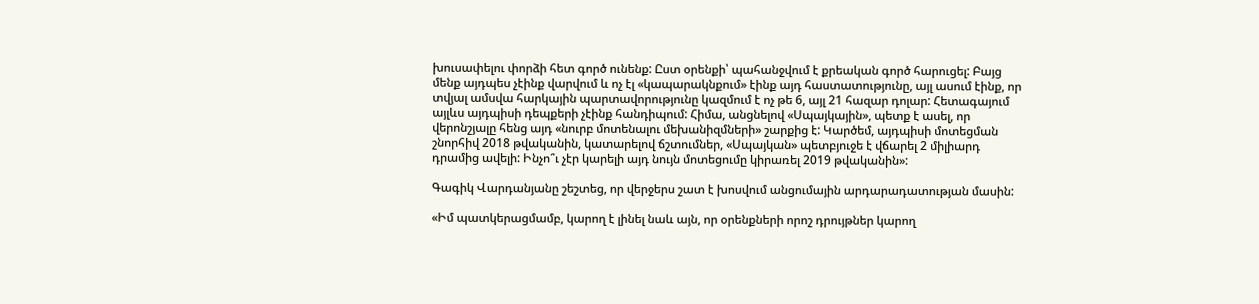խուսափելու փորձի հետ գործ ունենք: Ըստ օրենքի՝ պահանջվում է քրեական գործ հարուցել: Բայց մենք այդպես չէինք վարվում և ոչ էլ «կապարակնքում» էինք այդ հաստատությունը, այլ ասում էինք, որ տվյալ ամսվա հարկային պարտավորությունը կազմում է ոչ թե 6, այլ 21 հազար դոլար: Հետագայում այլևս այդպիսի դեպքերի չէինք հանդիպում: Հիմա, անցնելով «Սպայկային», պետք է ասել, որ վերոնշյալը հենց այդ «նուրբ մոտենալու մեխանիզմների» շարքից է: Կարծեմ, այդպիսի մոտեցման շնորհիվ 2018 թվականին, կատարելով ճշտումներ, «Սպայկան» պետբյուջե է վճարել 2 միլիարդ դրամից ավելի: Ինչո՞ւ չէր կարելի այդ նույն մոտեցումը կիրառել 2019 թվականին»:

Գագիկ Վարդանյանը շեշտեց, որ վերջերս շատ է խոսվում անցումային արդարադատության մասին:

«Իմ պատկերացմամբ, կարող է լինել նաև այն, որ օրենքների որոշ դրույթներ կարող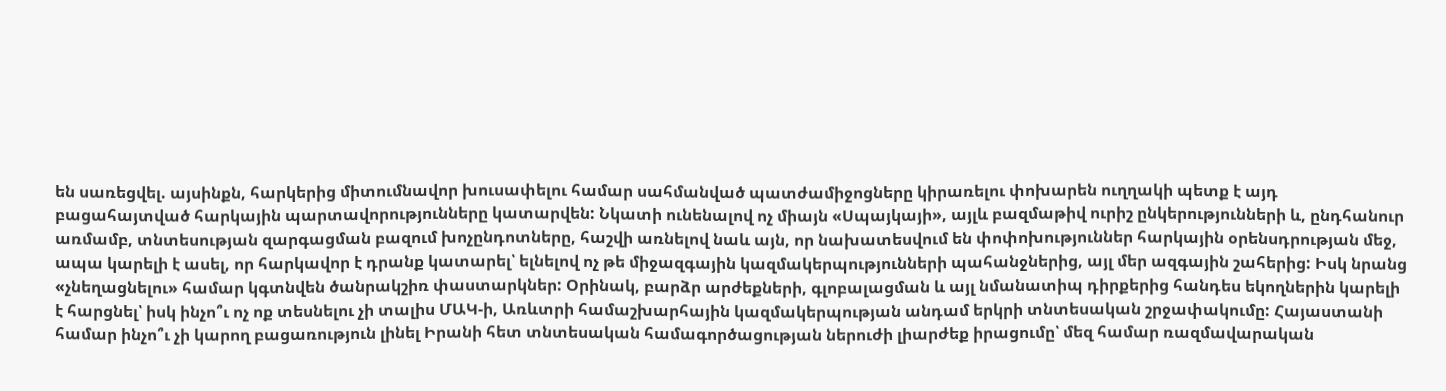են սառեցվել. այսինքն, հարկերից միտումնավոր խուսափելու համար սահմանված պատժամիջոցները կիրառելու փոխարեն ուղղակի պետք է այդ բացահայտված հարկային պարտավորությունները կատարվեն: Նկատի ունենալով ոչ միայն «Սպայկայի», այլև բազմաթիվ ուրիշ ընկերությունների և, ընդհանուր առմամբ, տնտեսության զարգացման բազում խոչընդոտները, հաշվի առնելով նաև այն, որ նախատեսվում են փոփոխություններ հարկային օրենսդրության մեջ, ապա կարելի է ասել, որ հարկավոր է դրանք կատարել՝ ելնելով ոչ թե միջազգային կազմակերպությունների պահանջներից, այլ մեր ազգային շահերից: Իսկ նրանց «չնեղացնելու» համար կգտնվեն ծանրակշիռ փաստարկներ: Օրինակ, բարձր արժեքների, գլոբալացման և այլ նմանատիպ դիրքերից հանդես եկողներին կարելի է հարցնել՝ իսկ ինչո՞ւ ոչ ոք տեսնելու չի տալիս ՄԱԿ-ի, Առևտրի համաշխարհային կազմակերպության անդամ երկրի տնտեսական շրջափակումը: Հայաստանի համար ինչո՞ւ չի կարող բացառություն լինել Իրանի հետ տնտեսական համագործացության ներուժի լիարժեք իրացումը՝ մեզ համար ռազմավարական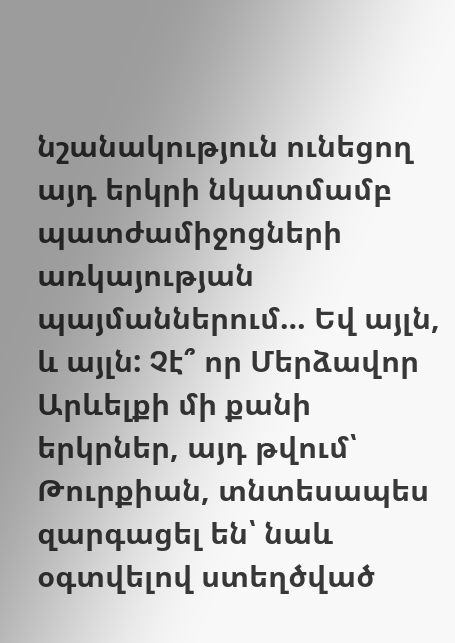նշանակություն ունեցող այդ երկրի նկատմամբ պատժամիջոցների առկայության պայմաններում… Եվ այլն, և այլն: Չէ՞ որ Մերձավոր Արևելքի մի քանի երկրներ, այդ թվում՝ Թուրքիան, տնտեսապես զարգացել են՝ նաև օգտվելով ստեղծված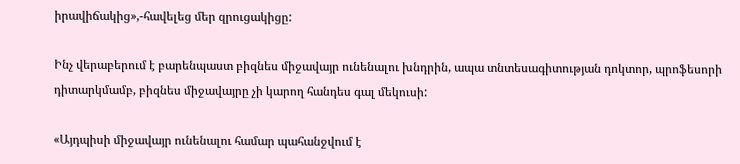իրավիճակից»,-հավելեց մեր զրուցակիցը:

Ինչ վերաբերում է բարենպաստ բիզնես միջավայր ունենալու խնդրին, ապա տնտեսագիտության դոկտոր, պրոֆեսորի դիտարկմամբ, բիզնես միջավայրը չի կարող հանդես գալ մեկուսի:

«Այդպիսի միջավայր ունենալու համար պահանջվում է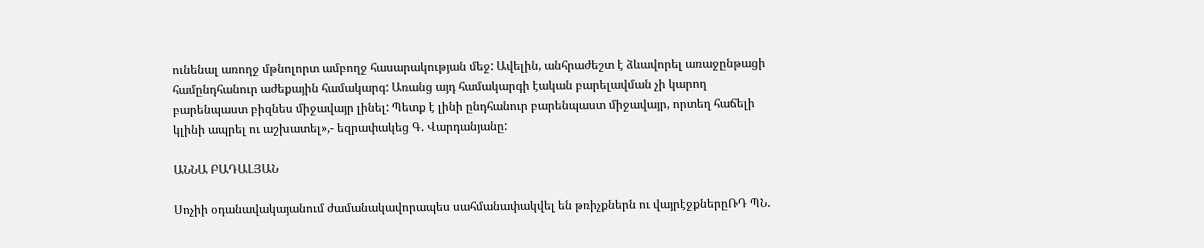ունենալ առողջ մթնոլորտ ամբողջ հասարակության մեջ: Ավելին, անհրաժեշտ է ձևավորել առաջընթացի համընդհանուր աժեքային համակարգ: Առանց այդ համակարգի էական բարելավման չի կարող բարենպաստ բիզնես միջավայր լինել: Պետք է լինի ընդհանուր բարենպաստ միջավայր, որտեղ հաճելի կլինի ապրել ու աշխատել»,- եզրափակեց Գ. Վարդանյանը:

ԱՆՆԱ ԲԱԴԱԼՅԱՆ

Սոչիի օդանավակայանում ժամանակավորապես սահմանափակվել են թռիչքներն ու վայրէջքներըՌԴ ՊՆ․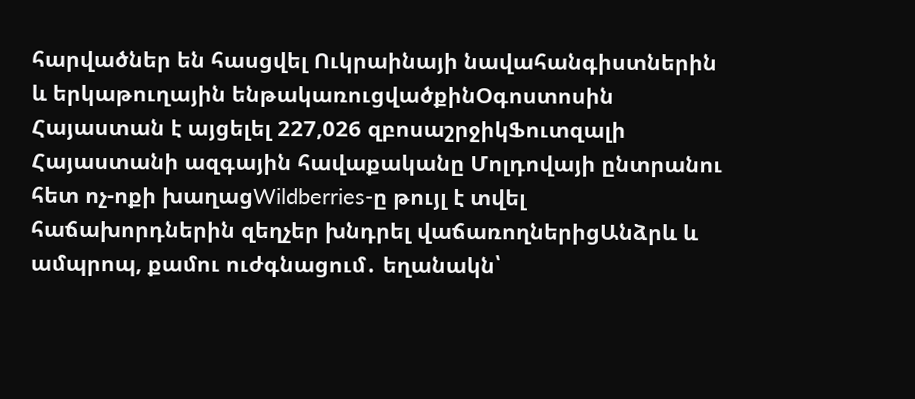հարվածներ են հասցվել Ուկրաինայի նավահանգիստներին և երկաթուղային ենթակառուցվածքինՕգոստոսին Հայաստան է այցելել 227,026 զբոսաշրջիկՖուտզալի Հայաստանի ազգային հավաքականը Մոլդովայի ընտրանու հետ ոչ-ոքի խաղացWildberries-ը թույլ է տվել հաճախորդներին զեղչեր խնդրել վաճառողներիցԱնձրև և ամպրոպ, քամու ուժգնացում․ եղանակն՝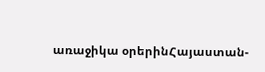առաջիկա օրերինՀայաստան-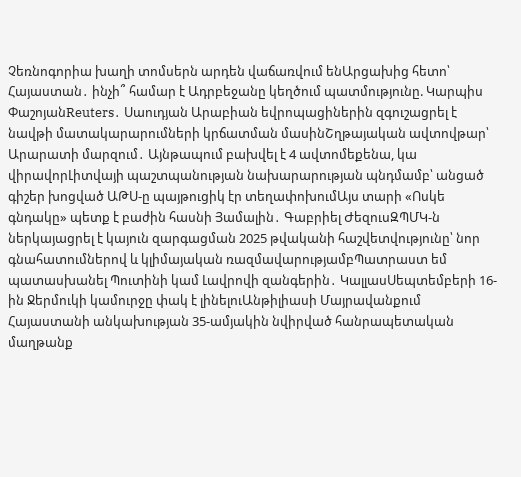Չեռնոգորիա խաղի տոմսերն արդեն վաճառվում ենԱրցախից հետո՝ Հայաստան․ ինչի՞ համար է Ադրբեջանը կեղծում պատմությունը. Կարպիս ՓաշոյանReuters․ Սաուդյան Արաբիան եվրոպացիներին զգուշացրել է նավթի մատակարարումների կրճատման մասինՇղթայական ավտովթար՝ Արարատի մարզում․ Այնթապում բախվել է 4 ավտոմեքենա, կա վիրավորԼիտվայի պաշտպանության նախարարության պնդմամբ՝ անցած գիշեր խոցված ԱԹՍ-ը պայթուցիկ էր տեղափոխումԱյս տարի «Ոսկե գնդակը» պետք է բաժին հասնի Յամալին․ Գաբրիել ԺեզուսԶՊՄԿ-ն ներկայացրել է կայուն զարգացման 2025 թվականի հաշվետվությունը՝ նոր գնահատումներով և կլիմայական ռազմավարությամբՊատրաստ եմ պատասխանել Պուտինի կամ Լավրովի զանգերին․ ԿալլասՍեպտեմբերի 16-ին Ջերմուկի կամուրջը փակ է լինելուԱնթիլիասի Մայրավանքում Հայաստանի անկախության 35-ամյակին նվիրված հանրապետական մաղթանք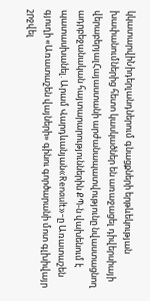կկատարվիՆիդերլանդներում գնացքների երթևեկության խափանումներից հետո կասկածներ են առաջացել դիվերսիայի վերաբերյալՀայաստանի արժանապատվությունը նվաստացնող ադրբեջանական հայտարարություններին ՔՊ-ն վախենում է պատասխանել. Արամ Վարդևանյան«Renault»-ը Առատաշեն գյուղի «Առատաշեն վայների» գինու գործարանի մոտ գլխիվայր շրջվել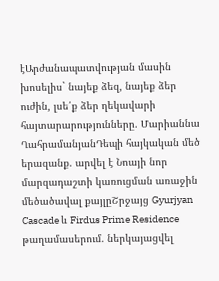էԱրժանապատվության մասին խոսելիս` նայեք ձեզ, նայեք ձեր ուժին, լսե՛ք ձեր ղեկավարի հայտարարությունները. Մարիաննա ՂահրամանյանԴեպի հայկական մեծ երազանք. արվել է Նոայի նոր մարզադաշտի կառուցման առաջին մեծածավալ քայլըՇրջայց Gyurjyan Cascade և Firdus Prime Residence թաղամասերում. ներկայացվել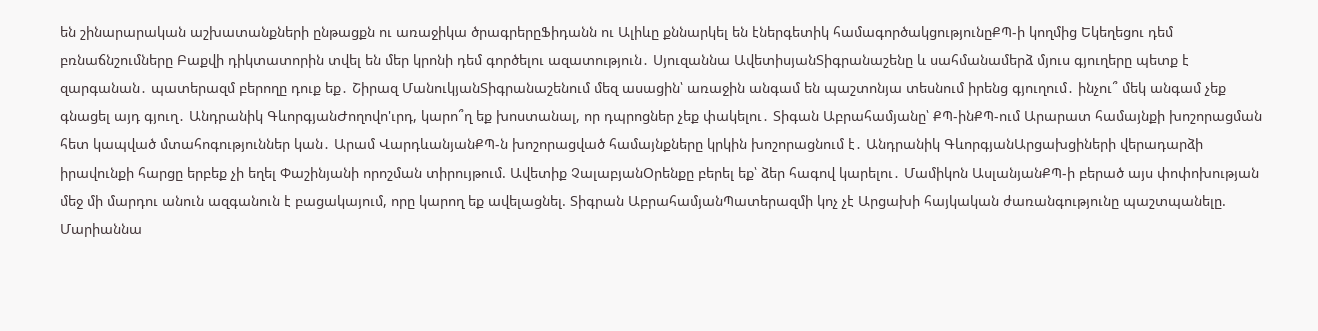են շինարարական աշխատանքների ընթացքն ու առաջիկա ծրագրերըՖիդանն ու Ալիևը քննարկել են էներգետիկ համագործակցությունըՔՊ-ի կողմից Եկեղեցու դեմ բռնաճնշումները Բաքվի դիկտատորին տվել են մեր կրոնի դեմ գործելու ազատություն․ Սյուզաննա ԱվետիսյանՏիգրանաշենը և սահմանամերձ մյուս գյուղերը պետք է զարգանան․ պատերազմ բերողը դուք եք․ Շիրազ ՄանուկյանՏիգրանաշենում մեզ ասացին՝ առաջին անգամ են պաշտոնյա տեսնում իրենց գյուղում․ ինչու՞ մեկ անգամ չեք գնացել այդ գյուղ․ Անդրանիկ ԳևորգյանԺողովո'ւրդ, կարո՞ղ եք խոստանալ, որ դպրոցներ չեք փակելու․ Տիգան Աբրահամյանը՝ ՔՊ-ինՔՊ-ում Արարատ համայնքի խոշորացման հետ կապված մտահոգություններ կան․ Արամ ՎարդևանյանՔՊ-ն խոշորացված համայնքները կրկին խոշորացնում է․ Անդրանիկ ԳևորգյանԱրցախցիների վերադարձի իրավունքի հարցը երբեք չի եղել Փաշինյանի որոշման տիրույթում. Ավետիք ՉալաբյանՕրենքը բերել եք՝ ձեր հագով կարելու․ Մամիկոն ԱսլանյանՔՊ-ի բերած այս փոփոխության մեջ մի մարդու անուն ազգանուն է բացակայում, որը կարող եք ավելացնել. Տիգրան ԱբրահամյանՊատերազմի կոչ չէ Արցախի հայկական ժառանգությունը պաշտպանելը. Մարիաննա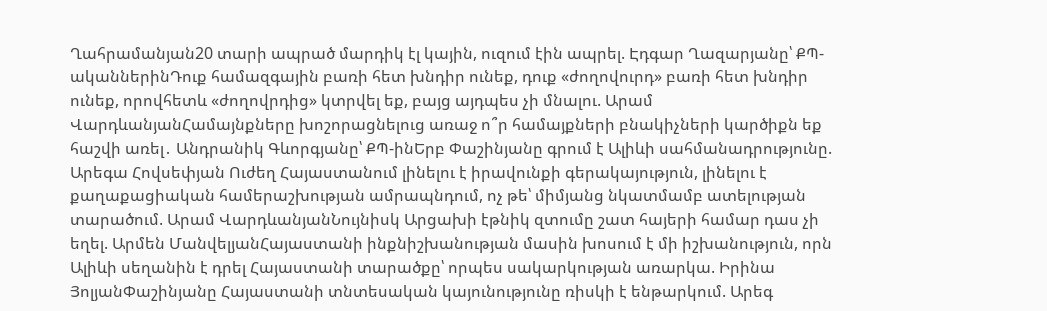Ղահրամանյան20 տարի ապրած մարդիկ էլ կային, ուզում էին ապրել. Էդգար Ղազարյանը՝ ՔՊ-ականներինԴուք համազգային բառի հետ խնդիր ունեք, դուք «ժողովուրդ» բառի հետ խնդիր ունեք, որովհետև «ժողովրդից» կտրվել եք, բայց այդպես չի մնալու. Արամ ՎարդևանյանՀամայնքները խոշորացնելուց առաջ ո՞ր համայքների բնակիչների կարծիքն եք հաշվի առել․ Անդրանիկ Գևորգյանը՝ ՔՊ-ինԵրբ Փաշինյանը գրում է Ալիևի սահմանադրությունը. Արեգա Հովսեփյան Ուժեղ Հայաստանում լինելու է իրավունքի գերակայություն, լինելու է քաղաքացիական համերաշխության ամրապնդում, ոչ թե՝ միմյանց նկատմամբ ատելության տարածում. Արամ ՎարդևանյանՆույնիսկ Արցախի էթնիկ զտումը շատ հայերի համար դաս չի եղել. Արմեն ՄանվելյանՀայաստանի ինքնիշխանության մասին խոսում է մի իշխանություն, որն Ալիևի սեղանին է դրել Հայաստանի տարածքը՝ որպես սակարկության առարկա. Իրինա ՅոլյանՓաշինյանը Հայաստանի տնտեսական կայունությունը ռիսկի է ենթարկում. Արեգ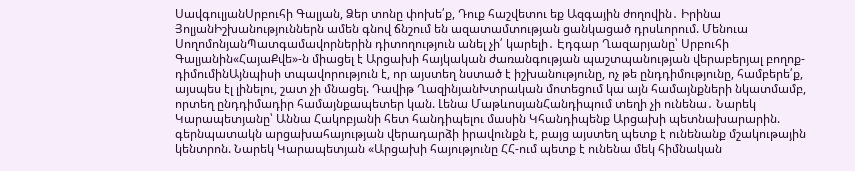ՍավգուլյանՍրբուհի Գալյան, Ձեր տոնը փոխե՛ք, Դուք հաշվետու եք Ազգային ժողովին․ Իրինա ՅոլյանԻշխանություններն ամեն գնով ճնշում են ազատամտության ցանկացած դրսևորում. Մենուա ՍողոմոնյանՊատգամավորներին դիտողություն անել չի՛ կարելի․ Էդգար Ղազարյանը՝ Սրբուհի Գալյանին«ՀայաՔվե»-ն միացել է Արցախի հայկական ժառանգության պաշտպանության վերաբերյալ բողոք-դիմումինԱյնպիսի տպավորություն է, որ այստեղ նստած է իշխանությունը, ոչ թե ընդդիմությունը, համբերե՛ք, այսպես էլ լինելու, շատ չի մնացել. Դավիթ ՂազինյանԽտրական մոտեցում կա այն համայնքների նկատմամբ, որտեղ ընդդիմադիր համայնքապետեր կան. Լենա ՄաթևոսյանՀանդիպում տեղի չի ունենա․ Նարեկ Կարապետյանը՝ Աննա Հակոբյանի հետ հանդիպելու մասին Կհանդիպենք Արցախի պետնախարարին. գերնպատակն արցախահայության վերադարձի իրավունքն է, բայց այստեղ պետք է ունենանք մշակութային կենտրոն. Նարեկ Կարապետյան «Արցախի հայությունը ՀՀ-ում պետք է ունենա մեկ հիմնական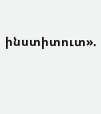ինստիտուտ».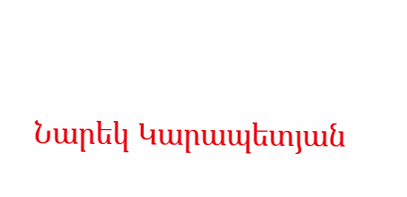Նարեկ Կարապետյան